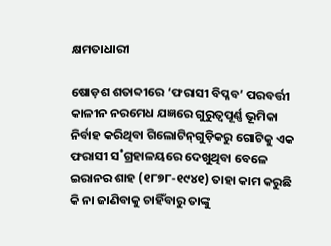କ୍ଷମତାଧାରୀ

ଷୋଡ଼ଶ ଶତାବ୍ଦୀରେ ‘ଫରାସୀ ବିପ୍ଳବ’ ପରବର୍ତ୍ତୀ କାଳୀନ ନରମେଧ ଯଜ୍ଞରେ ଗୁରୁତ୍ବପୂର୍ଣ୍ଣ ଭୂମିକା ନିର୍ବାହ କରିଥିବା ଗିଲୋଟିନ୍‌ଗୁଡ଼ିକରୁ ଗୋଟିକୁ ଏକ ଫରାସୀ ସ˚ଗ୍ରହାଳୟରେ ଦେଖୁଥିବା ବେଳେ ଇରାନର ଶାହ (୧୮୭୮-୧୯୪୧) ତାହା କାମ କରୁଛି କି ନା ଜାଣିବାକୁ ଚାହିଁବାରୁ ତାଙ୍କୁ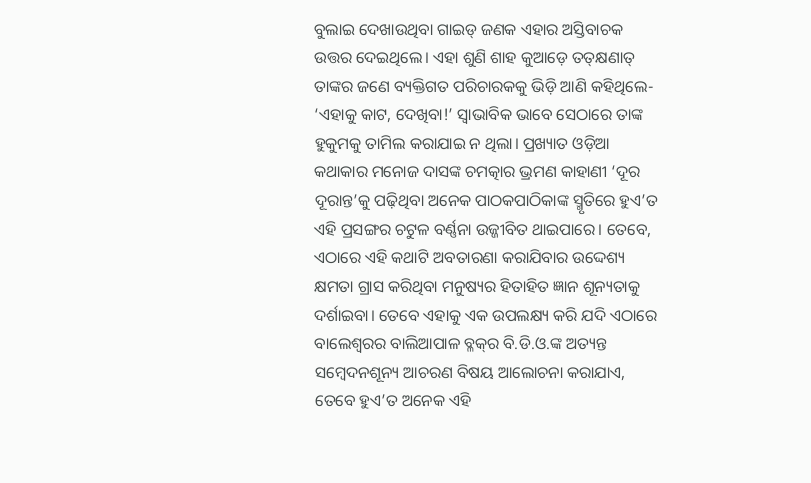ବୁଲାଇ ଦେଖାଉଥିବା ଗାଇଡ୍‌ ଜଣକ ଏହାର ଅସ୍ତିବାଚକ ଉତ୍ତର ଦେଇଥିଲେ। ଏହା ଶୁଣି ଶାହ କୁଆଡ଼େ ତତ୍‌କ୍ଷଣାତ୍‌ ତାଙ୍କର ଜଣେ ବ୍ୟକ୍ତିଗତ ପରିଚାରକକୁ ଭିଡ଼ି ଆଣି କହିଥିଲେ- ‘ଏହାକୁ କାଟ, ଦେଖିବା!’ ସ୍ବାଭାବିକ ଭାବେ ସେଠାରେ ତାଙ୍କ ହୁକୁମକୁ ତାମିଲ କରାଯାଇ ନ ଥିଲା। ପ୍ରଖ୍ୟାତ ଓଡ଼ିଆ କଥାକାର ମନୋଜ ଦାସଙ୍କ ଚମତ୍କାର ଭ୍ରମଣ କାହାଣୀ ‘ଦୂର ଦୂରାନ୍ତ’କୁ ପଢ଼ିଥିବା ଅନେକ ପାଠକପାଠିକାଙ୍କ ସ୍ମୃତିରେ ହୁଏ’ତ ଏହି ପ୍ରସଙ୍ଗର ଚଟୁଳ ବର୍ଣ୍ଣନା ଉଜ୍ଜୀବିତ ଥାଇପାରେ। ତେବେ, ଏଠାରେ ଏହି କଥାଟି ଅବତାରଣା କରାଯିବାର ଉଦ୍ଦେଶ୍ୟ କ୍ଷମତା ଗ୍ରାସ କରିଥିବା ମନୁଷ୍ୟର ହିତାହିତ ଜ୍ଞାନ ଶୂନ୍ୟତାକୁ ଦର୍ଶାଇବା। ତେବେ ଏହାକୁ ଏକ ଉପଲକ୍ଷ୍ୟ କରି ଯଦି ଏଠାରେ ବାଲେଶ୍ବରର ବାଲିଆପାଳ ବ୍ଳକ୍‌ର ବି.ଡି.ଓ.ଙ୍କ ଅତ୍ୟନ୍ତ ସମ୍ବେଦନଶୂନ୍ୟ ଆଚରଣ ବିଷୟ ଆଲୋଚନା କରାଯାଏ, ତେବେ ହୁଏ’ତ ଅନେକ ଏହି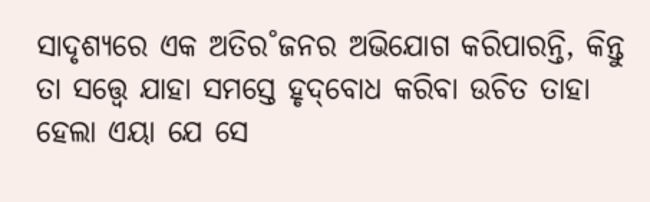ସାଦୃଶ୍ୟରେ ଏକ ଅତିର˚ଜନର ଅଭିଯୋଗ କରିପାରନ୍ତି, କିନ୍ତୁ ତା ସତ୍ତ୍ବେ ଯାହା ସମସ୍ତେ ହୃଦ୍‌ବୋଧ କରିବା ଉଚିତ ତାହା ହେଲା ଏୟା ଯେ ସେ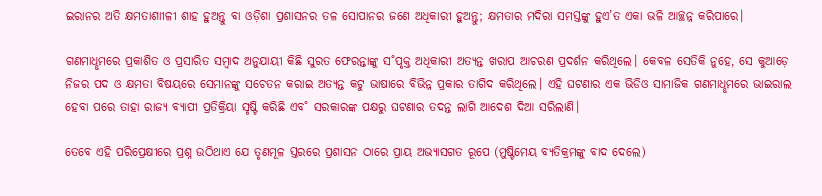ଇରାନର ଅତି କ୍ଷମତାଶାୀଳୀ ଶାହ ହୁଅନ୍ତୁ ବା ଓଡ଼ିଶା ପ୍ରଶାସନର ତଳ ସୋପାନର ଜଣେ ଅଧିକାରୀ ହୁଅନ୍ତୁ; କ୍ଷମତାର ମଦିରା ସମସ୍ତଙ୍କୁ ହୁଏ’ତ ଏକା ଭଳି ଆଚ୍ଛନ୍ନ କରିପାରେ।

ଗଣମାଧୢମରେ ପ୍ରକାଶିତ ଓ ପ୍ରସାରିତ ସମ୍ବାଦ ଅନୁଯାୟୀ କିଛି ସୁରତ ଫେରନ୍ତାଙ୍କୁ ସ˚ପୃକ୍ତ ଅଧିକାରୀ ଅତ୍ୟନ୍ତ ଖରାପ ଆଚରଣ ପ୍ରଦର୍ଶନ କରିଥିଲେ। କେବଳ ସେତିକି ନୁହେ, ସେ କୁଆଡ଼େ ନିଜର ପଦ ଓ କ୍ଷମତା ବିଷୟରେ ସେମାନଙ୍କୁ ସଚେତନ କରାଇ ଅତ୍ୟନ୍ତ କଟୁ ଭାଷାରେ ବିଭିନ୍ନ ପ୍ରକାର ତାଗିଦ କରିଥିଲେ। ଏହି ଘଟଣାର ଏକ ଭିଡିଓ ସାମାଜିକ ଗଣମାଧୢମରେ ଭାଇରାଲ ହେବା ପରେ ତାହା ରାଜ୍ୟ ବ୍ୟାପୀ ପ୍ରତିକ୍ରିୟା ସୃଷ୍ଟି କରିଛି ଏବ˚ ସରକାରଙ୍କ ପକ୍ଷରୁ ଘଟଣାର ତଦନ୍ତ ଲାଗି ଆଦେଶ ଦିଆ ସରିଲାଣି।

ତେବେ ଏହି ପରିପ୍ରେକ୍ଷୀରେ ପ୍ରଶ୍ନ ଉଠିଥାଏ ଯେ ତୃଣମୂଳ ସ୍ତରରେ ପ୍ରଶାସନ ଠାରେ ପ୍ରାୟ ଅଭ୍ୟାସଗତ ରୂପେ (ମୁଷ୍ଟିମେୟ ବ୍ୟତିକ୍ରମଙ୍କୁ ବାଦ ଦେଲେ)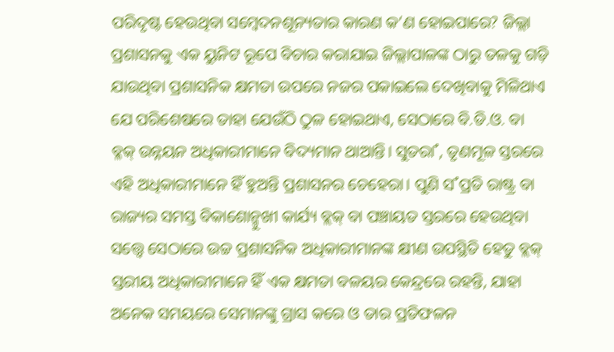ପରିଦୃଷ୍ଟ ହେଉଥିବା ସମ୍ବେଦନଶୂନ୍ୟତାର କାରଣ କ’ଣ ହୋଇପାରେ? ଜିଲ୍ଲା ପ୍ରଶାସନକୁ ଏକ ୟୁନିଟ ରୂପେ ବିଚାର କରାଯାଇ ଜିଲ୍ଲାପାଳଙ୍କ ଠାରୁ ତଳକୁ ଗଡ଼ି ଯାଉଥିବା ପ୍ରଶାସନିକ କ୍ଷମତା ଉପରେ ନଜର ପକାଇଲେ ଦେଖିବାକୁ ମିଳିଥାଏ ଯେ ପରିଶେଷରେ ତାହା ଯେଉଁଠି ଠୁଳ ହୋଇଥାଏ, ସେଠାରେ ବି.ଡି.ଓ. ବା ବ୍ଳକ୍‌ ଉନ୍ନୟନ ଅଧିକାରୀମାନେ ବିଦ୍ୟମାନ ଥାଆନ୍ତି। ସୁତରା˚, ତୃଣମୂଳ ସ୍ତରରେ ଏହି ଅଧିକାରୀମାନେ ହିଁ ହୁଅନ୍ତି ପ୍ରଶାସନର ଚେହେରା। ପୁଣି ସ˚ପ୍ରତି ରାଷ୍ଟ୍ର ବା ରାଜ୍ୟର ସମସ୍ତ ବିକାଶୋନ୍ମୁଖୀ କାର୍ଯ୍ୟ ବ୍ଲକ୍‌ ବା ପଞ୍ଚାୟତ ସ୍ତରରେ ହେଉଥିବା ସତ୍ତ୍ବେ ସେଠାରେ ଉଚ୍ଚ ପ୍ରଶାସନିକ ଅଧିକାରୀମାନଙ୍କ କ୍ଷୀଣ ଉପସ୍ଥିତି ହେତୁ ବ୍ଲକ୍‌ ସ୍ତରୀୟ ଅଧିକାରୀମାନେ ହିଁ ଏକ କ୍ଷମତା ବଳୟର କେନ୍ଦ୍ରରେ ରହନ୍ତି, ଯାହା ଅନେକ ସମୟରେ ସେମାନଙ୍କୁ ଗ୍ରାସ କରେ ଓ ତାର ପ୍ରତିଫଳନ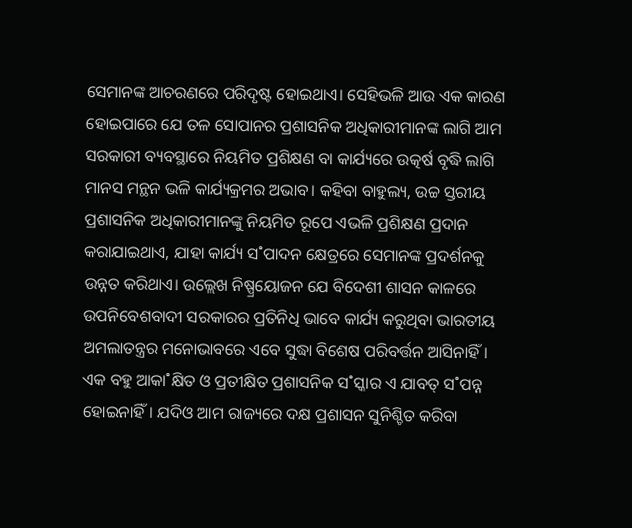ସେମାନଙ୍କ ଆଚରଣରେ ପରିଦୃଷ୍ଟ ହୋଇଥାଏ। ସେହିଭଳି ଆଉ ଏକ କାରଣ ହୋଇପାରେ ଯେ ତଳ ସୋପାନର ପ୍ରଶାସନିକ ଅଧିକାରୀମାନଙ୍କ ଲାଗି ଆମ ସରକାରୀ ବ୍ୟବସ୍ଥାରେ ନିୟମିତ ପ୍ରଶିକ୍ଷଣ ବା କାର୍ଯ୍ୟରେ ଉତ୍କର୍ଷ ବୃଦ୍ଧି ଲାଗି ମାନସ ମନ୍ଥନ ଭଳି କାର୍ଯ୍ୟକ୍ରମର ଅଭାବ। କହିବା ବାହୁଲ୍ୟ, ଉଚ୍ଚ ସ୍ତରୀୟ ପ୍ରଶାସନିକ ଅଧିକାରୀମାନଙ୍କୁ ନିୟମିତ ରୂପେ ଏଭଳି ପ୍ରଶିକ୍ଷଣ ପ୍ରଦାନ କରାଯାଇଥାଏ, ଯାହା କାର୍ଯ୍ୟ ସ˚ପାଦନ କ୍ଷେତ୍ରରେ ସେମାନଙ୍କ ପ୍ରଦର୍ଶନକୁ ଉନ୍ନତ କରିଥାଏ। ଉଲ୍ଲେଖ ନିଷ୍ପ୍ରୟୋଜନ ଯେ ବିଦେଶୀ ଶାସନ କାଳରେ ଉପନିବେଶବାଦୀ ସରକାରର ପ୍ରତିନିଧି ଭାବେ କାର୍ଯ୍ୟ କରୁଥିବା ଭାରତୀୟ ଅମଲାତନ୍ତ୍ରର ମନୋଭାବରେ ଏବେ ସୁଦ୍ଧା ବିଶେଷ ପରିବର୍ତ୍ତନ ଆସିନାହିଁ। ଏକ ବହୁ ଆକା˚କ୍ଷିତ ଓ ପ୍ରତୀକ୍ଷିତ ପ୍ରଶାସନିକ ସ˚ସ୍କାର ଏ ଯାବତ୍‌ ସ˚ପନ୍ନ ହୋଇନାହିଁ। ଯଦିଓ ଆମ ରାଜ୍ୟରେ ଦକ୍ଷ ପ୍ରଶାସନ ସୁନିଶ୍ଚିତ କରିବା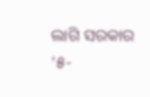ଲାଗି ସରକାର ‘୫-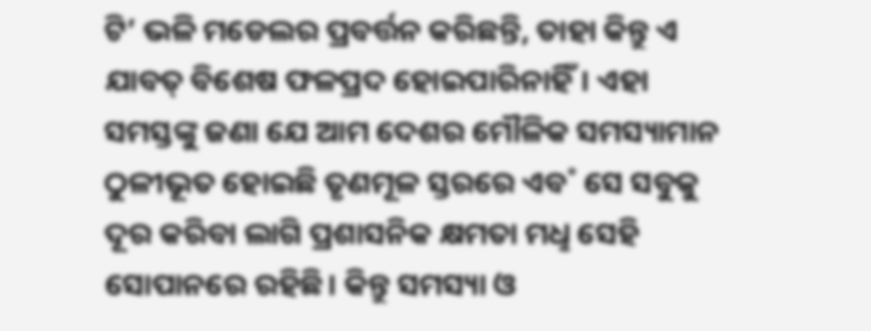ଟି’ ଭଳି ମଡେଲର ପ୍ରବର୍ତ୍ତନ କରିଛନ୍ତି, ତାହା କିନ୍ତୁ ଏ ଯାବତ୍‌ ବିଶେଷ ଫଳପ୍ରଦ ହୋଇପାରିନାହିଁ। ଏହା ସମସ୍ତଙ୍କୁ ଜଣା ଯେ ଆମ ଦେଶର ମୌଳିକ ସମସ୍ୟାମାନ ଠୁଳୀଭୂତ ହୋଇଛି ତୃଣମୂଳ ସ୍ତରରେ ଏବ˚ ସେ ସବୁକୁ ଦୂର କରିବା ଲାଗି ପ୍ରଶାସନିକ କ୍ଷମତା ମଧୢ ସେହି ସୋପାନରେ ରହିଛି। କିନ୍ତୁ ସମସ୍ୟା ଓ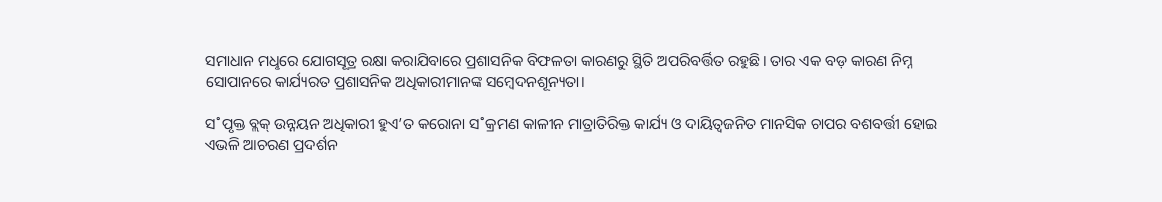ସମାଧାନ ମଧୢରେ ଯୋଗସୂତ୍ର ରକ୍ଷା କରାଯିବାରେ ପ୍ରଶାସନିକ ବିଫଳତା କାରଣରୁ ସ୍ଥିତି ଅପରିବର୍ତ୍ତିତ ରହୁଛି। ତାର ଏକ ବଡ଼ କାରଣ ନିମ୍ନ ସୋପାନରେ କାର୍ଯ୍ୟରତ ପ୍ରଶାସନିକ ଅଧିକାରୀମାନଙ୍କ ସମ୍ବେଦନଶୂନ୍ୟତା।

ସ˚ପୃକ୍ତ ବ୍ଲକ୍‌ ଉନ୍ନୟନ ଅଧିକାରୀ ହୁଏ’ତ କରୋନା ସ˚କ୍ରମଣ କାଳୀନ ମାତ୍ରାତିରିକ୍ତ କାର୍ଯ୍ୟ ଓ ଦାୟିତ୍ବଜନିତ ମାନସିକ ଚାପର ବଶବର୍ତ୍ତୀ ହୋଇ ଏଭଳି ଆଚରଣ ପ୍ରଦର୍ଶନ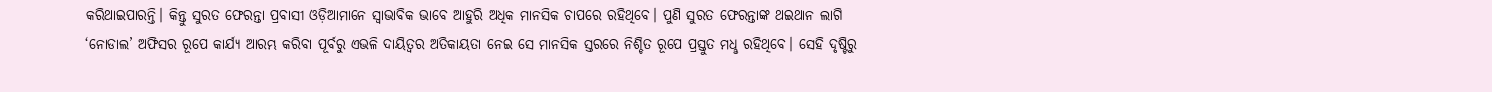କରିଥାଇପାରନ୍ତି। କିନ୍ତୁ ସୁରତ ଫେରନ୍ତା ପ୍ରବାସୀ ଓଡ଼ିଆମାନେ ସ୍ବାଭାବିକ ଭାବେ ଆହୁରି ଅଧିକ ମାନସିକ ଚାପରେ ରହିଥିବେ। ପୁଣି ସୁରତ ଫେରନ୍ତାଙ୍କ ଥଇଥାନ ଲାଗି ‘ନୋଡାଲ’ ଅଫିସର ରୂପେ କାର୍ଯ୍ୟ ଆରମ୍ଭ କରିବା ପୂର୍ବରୁ ଏଭଳି ଦାୟିତ୍ବର ଅତିକାୟତା ନେଇ ସେ ମାନସିକ ସ୍ତରରେ ନିଶ୍ଚିତ ରୂପେ ପ୍ରସ୍ତୁତ ମଧୢ ରହିଥିବେ। ସେହି ଦୃଷ୍ଟିରୁ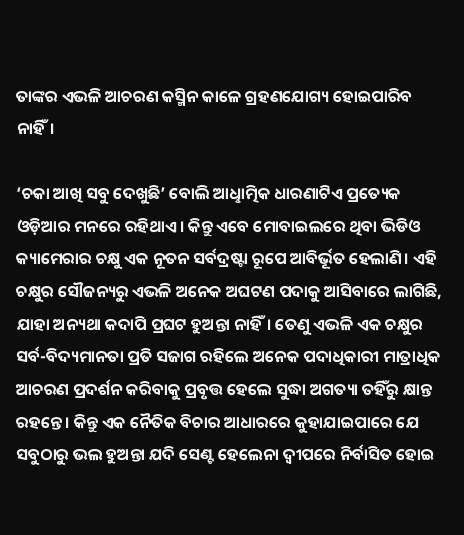ତାଙ୍କର ଏଭଳି ଆଚରଣ କସ୍ମିନ କାଳେ ଗ୍ରହଣଯୋଗ୍ୟ ହୋଇପାରିବ ନାହିଁ।

‘ଚକା ଆଖି ସବୁ ଦେଖୁଛି’ ବୋଲି ଆଧୢାତ୍ମିକ ଧାରଣାଟିଏ ପ୍ରତ୍ୟେକ ଓଡ଼ିଆର ମନରେ ରହିଥାଏ। କିନ୍ତୁ ଏବେ ମୋବାଇଲରେ ଥିବା ଭିଡିଓ କ୍ୟାମେରାର ଚକ୍ଷୁ ଏକ ନୂତନ ସର୍ବଦ୍ରଷ୍ଟା ରୂପେ ଆବିର୍ଭୂତ ହେଲାଣି। ଏହି ଚକ୍ଷୁର ସୌଜନ୍ୟରୁ ଏଭଳି ଅନେକ ଅଘଟଣ ପଦାକୁ ଆସିବାରେ ଲାଗିଛି, ଯାହା ଅନ୍ୟଥା କଦାପି ପ୍ରଘଟ ହୁଅନ୍ତା ନାହିଁ। ତେଣୁ ଏଭଳି ଏକ ଚକ୍ଷୁର ସର୍ବ-ବିଦ୍ୟମାନତା ପ୍ରତି ସଜାଗ ରହିଲେ ଅନେକ ପଦାଧିକାରୀ ମାତ୍ରାଧିକ ଆଚରଣ ପ୍ରଦର୍ଶନ କରିବାକୁ ପ୍ରବୃତ୍ତ ହେଲେ ସୁଦ୍ଧା ଅଗତ୍ୟା ତହିଁରୁ କ୍ଷାନ୍ତ ରହନ୍ତେ। କିନ୍ତୁ ଏକ ନୈତିକ ବିଚାର ଆଧାରରେ କୁହାଯାଇପାରେ ଯେ ସବୁଠାରୁ ଭଲ ହୁଅନ୍ତା ଯଦି ସେଣ୍ଟ ହେଲେନା ଦ୍ବୀପରେ ନିର୍ବାସିତ ହୋଇ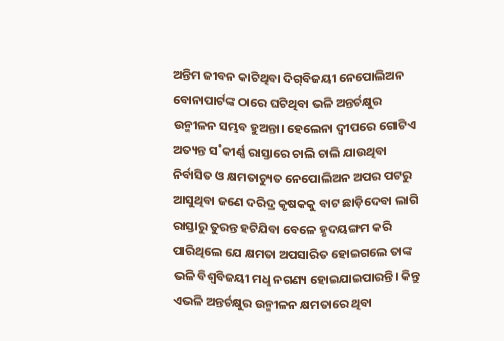ଅନ୍ତିମ ଜୀବନ କାଟିଥିବା ଦିଗ୍‌ବିଜୟୀ ନେପୋଲିଅନ ବୋନାପାର୍ଟଙ୍କ ଠାରେ ଘଟିଥିବା ଭଳି ଅନ୍ତର୍ଚକ୍ଷୁର ଉନ୍ମୀଳନ ସମ୍ଭବ ହୁଅନ୍ତା। ହେଲେନା ଦ୍ବୀପରେ ଗୋଟିଏ ଅତ୍ୟନ୍ତ ସ˚କୀର୍ଣ୍ଣ ରାସ୍ତାରେ ଚାଲି ଚାଲି ଯାଉଥିବା ନିର୍ବାସିତ ଓ କ୍ଷମତାଚ୍ୟୁତ ନେପୋଲିଅନ ଅପର ପଟରୁ ଆସୁଥିବା ଜଣେ ଦରିଦ୍ର କୃଷକକୁ ବାଟ ଛାଡ଼ିଦେବା ଲାଗି ରାସ୍ତାରୁ ତୁରନ୍ତ ହଟିଯିବା ବେଳେ ହୃଦୟଙ୍ଗମ କରି ପାରିଥିଲେ ଯେ କ୍ଷମତା ଅପସାରିତ ହୋଇଗଲେ ତାଙ୍କ ଭଳି ବିଶ୍ବବିଜୟୀ ମଧୢ ନଗଣ୍ୟ ହୋଇଯାଇପାରନ୍ତି। କିନ୍ତୁ ଏଭଳି ଅନ୍ତର୍ଚକ୍ଷୁର ଉନ୍ମୀଳନ କ୍ଷମତାରେ ଥିବା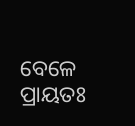ବେଳେ ପ୍ରାୟତଃ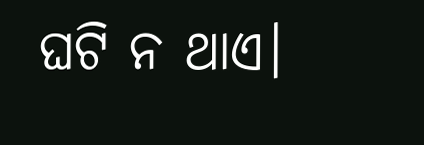ଘଟି ନ ଥାଏ।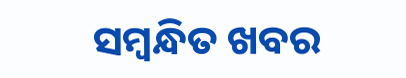ସମ୍ବନ୍ଧିତ ଖବର